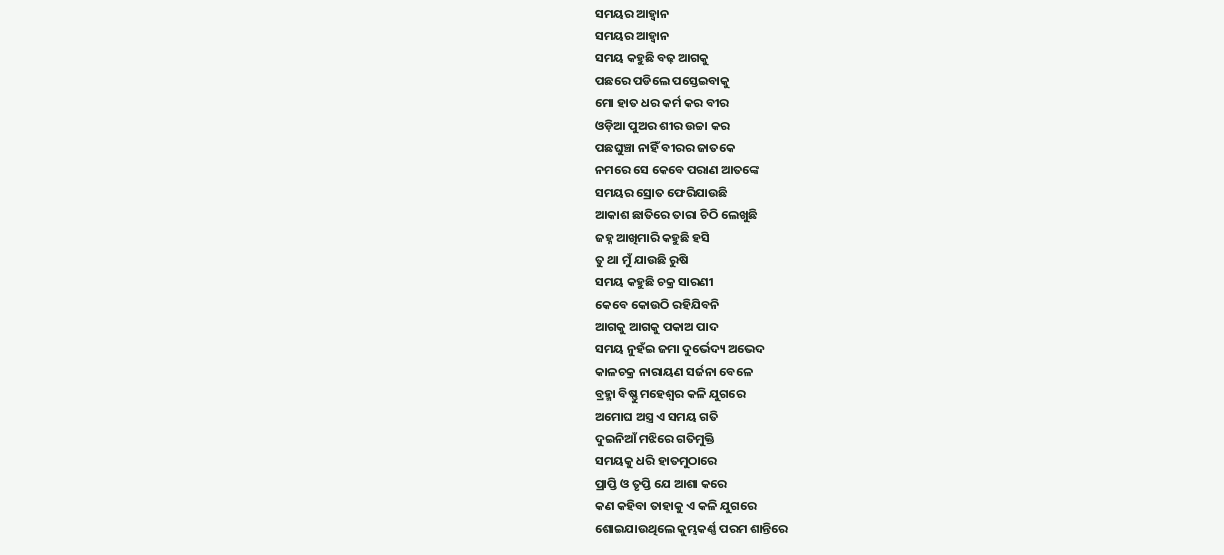ସମୟର ଆହ୍ୱାନ
ସମୟର ଆହ୍ୱାନ
ସମୟ କହୁଛି ବଢ଼ ଆଗକୁ
ପଛରେ ପଡିଲେ ପସ୍ତେଇବାକୁ
ମୋ ହାତ ଧର କର୍ମ କର ବୀର
ଓଡ଼ିଆ ପୁଅର ଶୀର ଉଚ୍ଚା କର
ପଛଘୁଞ୍ଚା ନାହିଁ ବୀରର ଜାତକେ
ନମରେ ସେ କେବେ ପରାଣ ଆତଙ୍କେ
ସମୟର ସ୍ରୋତ ଫେରିଯାଉଛି
ଆକାଶ ଛାତିରେ ତାରା ଚିଠି ଲେଖୁଛି
ଜହ୍ନ ଆଖିମାରି କହୁଛି ହସି
ତୁ ଥା ମୁଁ ଯାଉଛି ରୁଷି
ସମୟ କହୁଛି ଚକ୍ର ସାରଣୀ
କେବେ କୋଉଠି ରହିଯିବନି
ଆଗକୁ ଆଗକୁ ପକାଅ ପାଦ
ସମୟ ନୁହଁଇ ଜମା ଦୁର୍ଭେଦ୍ୟ ଅଭେଦ
କାଳଚକ୍ର ନାରାୟଣ ସର୍ଜନା ବେଳେ
ବ୍ରହ୍ମା ବିଷ୍ଣୁ ମହେଶ୍ୱର କଳି ଯୁଗରେ
ଅମୋଘ ଅସ୍ତ୍ର ଏ ସମୟ ଗତି
ଦୁଇନିଆଁ ମଝିରେ ଗତିମୁକ୍ତି
ସମୟକୁ ଧରି ହାତମୁଠାରେ
ପ୍ରାପ୍ତି ଓ ତୃପ୍ତି ଯେ ଆଶା କରେ
କଣ କହିବା ତାହାକୁ ଏ କଳି ଯୁଗରେ
ଶୋଇଯାଉଥିଲେ କୁମ୍ଭକର୍ଣ୍ଣ ପରମ ଶାନ୍ତିରେ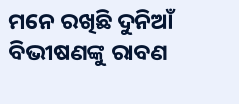ମନେ ରଖିଛି ଦୁନିଆଁ ବିଭୀଷଣଙ୍କୁ ରାବଣ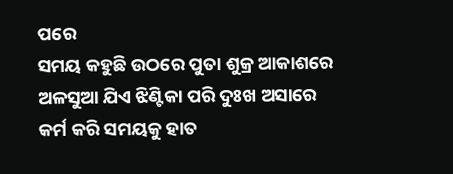ପରେ
ସମୟ କହୁଛି ଉଠରେ ପୁତା ଶୁକ୍ର ଆକାଶରେ
ଅଳସୁଆ ଯିଏ ଝିଣ୍ଟିକା ପରି ଦୁଃଖ ଅସାରେ
କର୍ମ କରି ସମୟକୁ ହାତ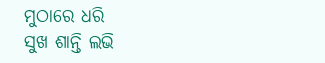ମୁଠାରେ ଧରି
ସୁଖ ଶାନ୍ତି ଲଭି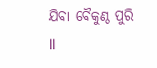ଯିବା ବୈକୁଣ୍ଠ ପୁରି ll